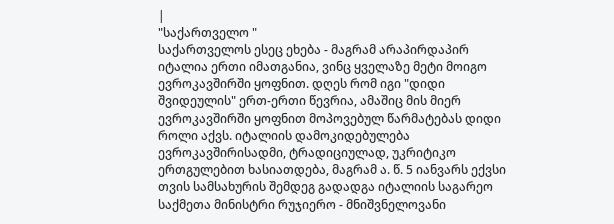|
"საქართველო "
საქართველოს ესეც ეხება - მაგრამ არაპირდაპირ
იტალია ერთი იმათგანია, ვინც ყველაზე მეტი მოიგო ევროკავშირში ყოფნით. დღეს რომ იგი "დიდი შვიდეულის" ერთ-ერთი წევრია, ამაშიც მის მიერ ევროკავშირში ყოფნით მოპოვებულ წარმატებას დიდი როლი აქვს. იტალიის დამოკიდებულება ევროკავშირისადმი, ტრადიციულად, უკრიტიკო ერთგულებით ხასიათდება, მაგრამ ა. წ. 5 იანვარს ექვსი თვის სამსახურის შემდეგ გადადგა იტალიის საგარეო საქმეთა მინისტრი რუჯიერო - მნიშვნელოვანი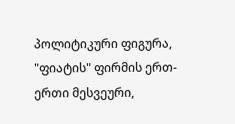პოლიტიკური ფიგურა, "ფიატის" ფირმის ერთ-ერთი მესვეური,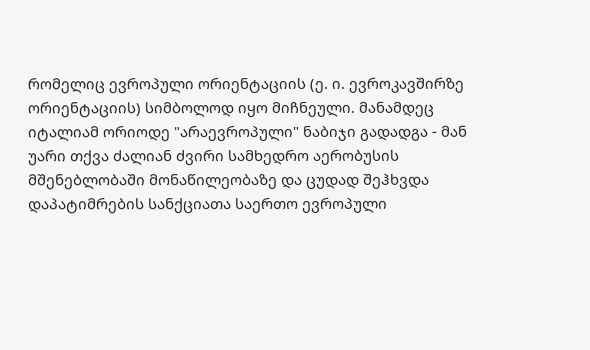რომელიც ევროპული ორიენტაციის (ე. ი. ევროკავშირზე ორიენტაციის) სიმბოლოდ იყო მიჩნეული. მანამდეც იტალიამ ორიოდე "არაევროპული" ნაბიჯი გადადგა - მან უარი თქვა ძალიან ძვირი სამხედრო აერობუსის მშენებლობაში მონაწილეობაზე და ცუდად შეჰხვდა დაპატიმრების სანქციათა საერთო ევროპული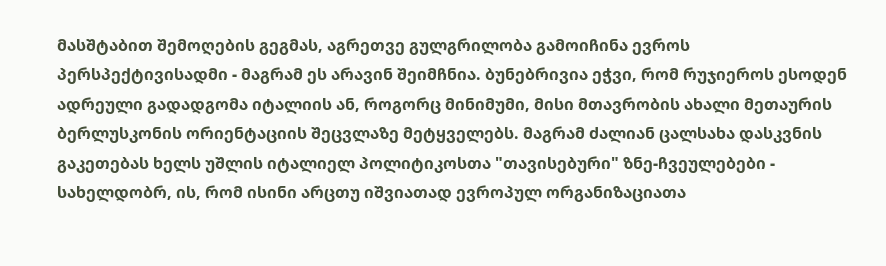მასშტაბით შემოღების გეგმას, აგრეთვე გულგრილობა გამოიჩინა ევროს პერსპექტივისადმი - მაგრამ ეს არავინ შეიმჩნია. ბუნებრივია ეჭვი, რომ რუჯიეროს ესოდენ ადრეული გადადგომა იტალიის ან, როგორც მინიმუმი, მისი მთავრობის ახალი მეთაურის ბერლუსკონის ორიენტაციის შეცვლაზე მეტყველებს. მაგრამ ძალიან ცალსახა დასკვნის გაკეთებას ხელს უშლის იტალიელ პოლიტიკოსთა "თავისებური" ზნე-ჩვეულებები - სახელდობრ, ის, რომ ისინი არცთუ იშვიათად ევროპულ ორგანიზაციათა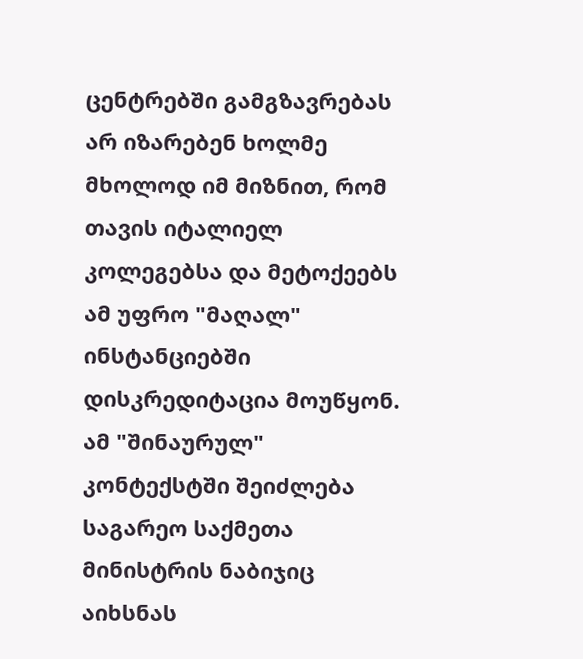ცენტრებში გამგზავრებას არ იზარებენ ხოლმე მხოლოდ იმ მიზნით, რომ თავის იტალიელ კოლეგებსა და მეტოქეებს ამ უფრო "მაღალ" ინსტანციებში დისკრედიტაცია მოუწყონ. ამ "შინაურულ" კონტექსტში შეიძლება საგარეო საქმეთა მინისტრის ნაბიჯიც აიხსნას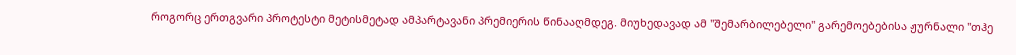როგორც ერთგვარი პროტესტი მეტისმეტად ამპარტავანი პრემიერის წინააღმდეგ. მიუხედავად ამ "შემარბილებელი" გარემოებებისა ჟურნალი "თჰე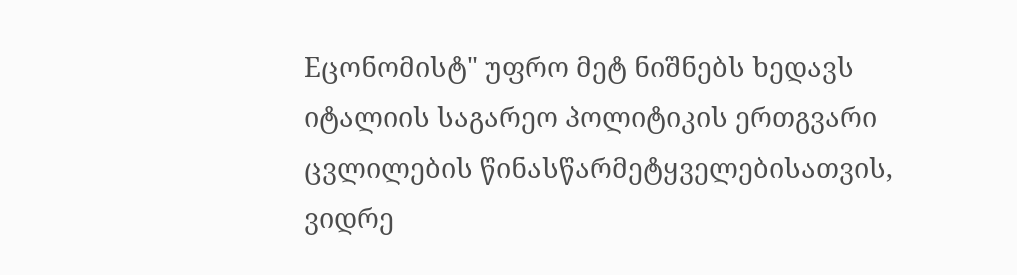Eცონომისტ" უფრო მეტ ნიშნებს ხედავს იტალიის საგარეო პოლიტიკის ერთგვარი ცვლილების წინასწარმეტყველებისათვის, ვიდრე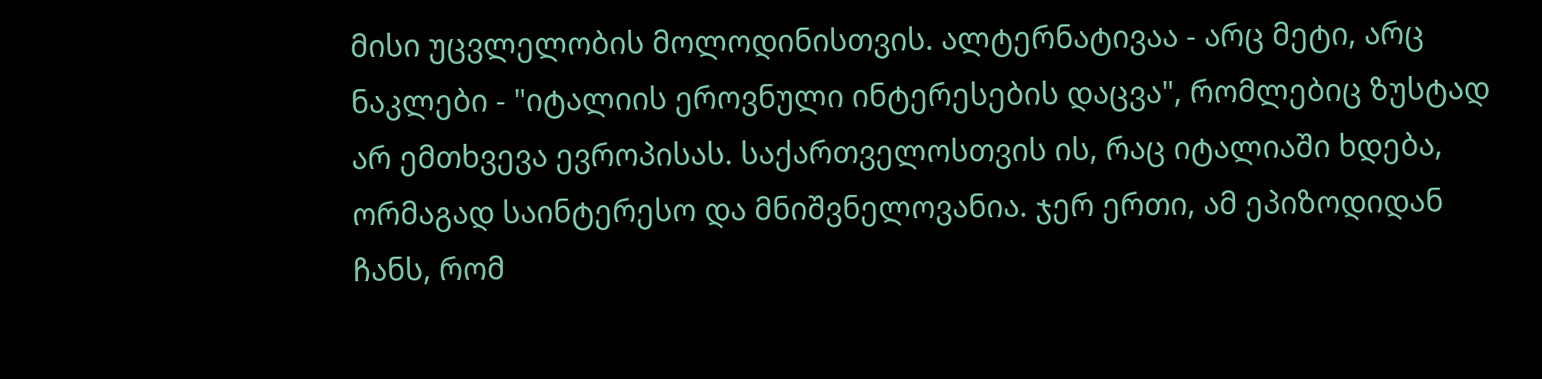მისი უცვლელობის მოლოდინისთვის. ალტერნატივაა - არც მეტი, არც ნაკლები - "იტალიის ეროვნული ინტერესების დაცვა", რომლებიც ზუსტად არ ემთხვევა ევროპისას. საქართველოსთვის ის, რაც იტალიაში ხდება, ორმაგად საინტერესო და მნიშვნელოვანია. ჯერ ერთი, ამ ეპიზოდიდან ჩანს, რომ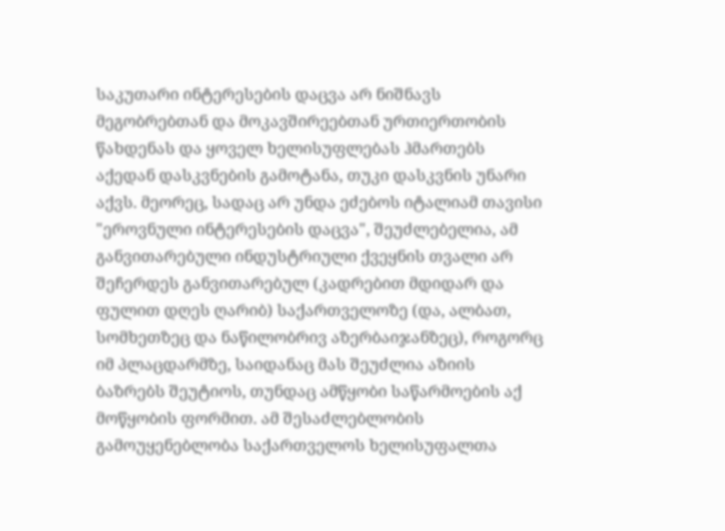საკუთარი ინტერესების დაცვა არ ნიშნავს მეგობრებთან და მოკავშირეებთან ურთიერთობის წახდენას და ყოველ ხელისუფლებას ჰმართებს აქედან დასკვნების გამოტანა, თუკი დასკვნის უნარი აქვს. მეორეც, სადაც არ უნდა ეძებოს იტალიამ თავისი "ეროვნული ინტერესების დაცვა", შეუძლებელია, ამ განვითარებული ინდუსტრიული ქვეყნის თვალი არ შეჩერდეს განვითარებულ (კადრებით მდიდარ და ფულით დღეს ღარიბ) საქართველოზე (და, ალბათ, სომხეთზეც და ნაწილობრივ აზერბაიჯანზეც), როგორც იმ პლაცდარმზე, საიდანაც მას შეუძლია აზიის ბაზრებს შეუტიოს, თუნდაც ამწყობი საწარმოების აქ მოწყობის ფორმით. ამ შესაძლებლობის გამოუყენებლობა საქართველოს ხელისუფალთა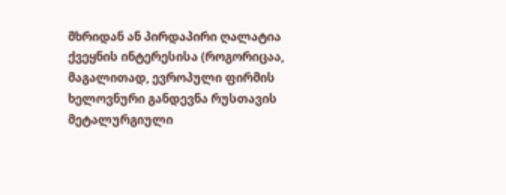მხრიდან ან პირდაპირი ღალატია ქვეყნის ინტერესისა (როგორიცაა, მაგალითად, ევროპული ფირმის ხელოვნური განდევნა რუსთავის მეტალურგიული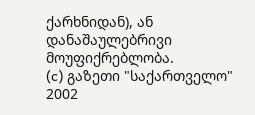ქარხნიდან), ან დანაშაულებრივი მოუფიქრებლობა.
(c) გაზეთი "საქართველო"
2002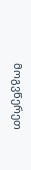მოგვწერეთ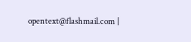opentext@flashmail.com |